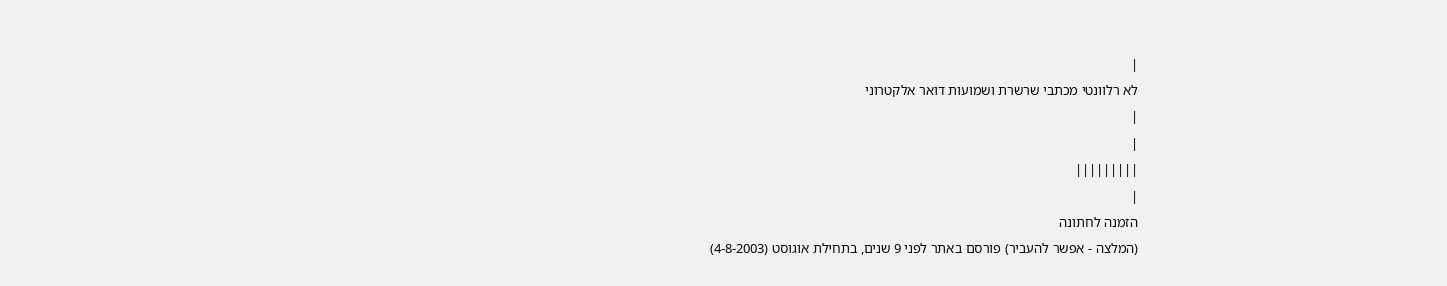|
לא רלוונטי מכתבי שרשרת ושמועות דואר אלקטרוני
|
|
|||||||||
|
הזמנה לחתונה
(המלצה - אפשר להעביר) פורסם באתר לפני 9 שנים, בתחילת אוגוסט (4-8-2003)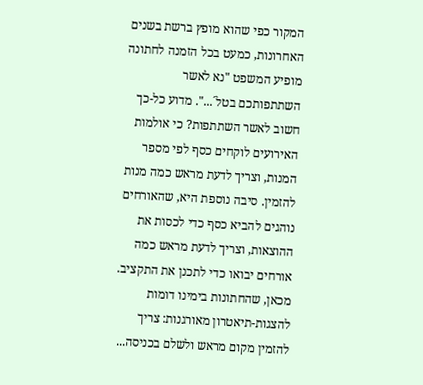המקור כפי שהוא מופץ ברשת בשנים האחרונות, כמעט בכל הזמנה לחתונה מופיע המשפט "נא לאשר השתתפותכם בטל´...". מדוע כל-כך חשוב לאשר השתתפות? כי אולמות האירועים לוקחים כסף לפי מספר המנות, וצריך לדעת מראש כמה מנות להזמין. סיבה נוספת היא, שהאורחים נוהגים להביא כסף כדי לכסות את ההוצאות, וצריך לדעת מראש כמה אורחים יבואו כדי לתכנן את התקציב. מכאן, שהחתונות בימינו דומות להצגות-תיאטרון מאורגנות: צריך להזמין מקום מראש ולשלם בכניסה...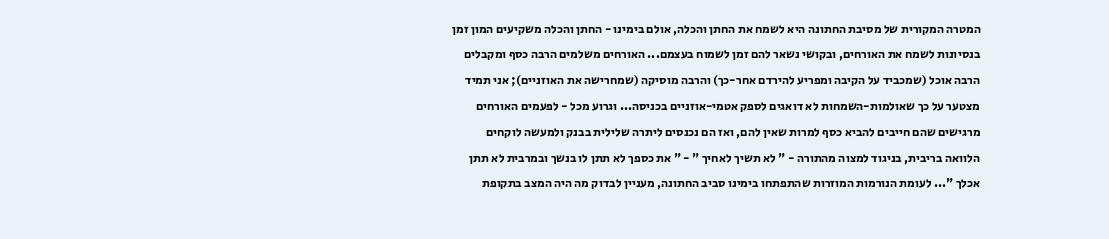המטרה המקורית של מסיבת החתונה היא לשמח את החתן והכלה, אולם בימינו - החתן והכלה משקיעים המון זמן בנסיונות לשמח את האורחים, ובקושי נשאר להם זמן לשמוח בעצמם... האורחים משלמים הרבה כסף ומקבלים הרבה אוכל (שמכביד על הקיבה ומפריע להירדם אחר-כך) והרבה מוסיקה (שמחרישה את האוזניים); אני תמיד מצטער על כך שאולמות-השמחות לא דואגים לספק אטמי-אוזניים בכניסה... וגרוע מכל - לפעמים האורחים מרגישים שהם חייבים להביא כסף למרות שאין להם, ואז הם נכנסים ליתרה שלילית בבנק ולמעשה לוקחים הלוואה בריבית, בניגוד למצוה מהתורה - " לא תשיך לאחיך " - " את כספך לא תתן לו בנשך ובמרבית לא תתן אכלך "... לעומת הנורמות המוזרות שהתפתחו בימינו סביב החתונה, מעניין לבדוק מה היה המצב בתקופת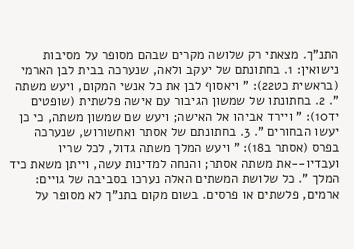התנ"ך. מצאתי רק שלושה מקרים שבהם מסופר על מסיבות נישואין: 1. בחתונתם של יעקב ולאה, שנערכה בבית לבן הארמי (בראשית כט22): " ויאסוף לבן את כל אנשי המקום, ויעש משתה ". 2. בחתונתו של שמשון הגיבור עם אישה פלשתית (שופטים יד10): " ויירד אביהו אל האישה; ויעש שם שמשון משתה, כי כן יעשו הבחורים ". 3. בחתונתם של אסתר ואחשורוש, שנערכה בפרס (אסתר ב18): " ויעש המלך משתה גדול, לכל שריו ועבדיו--את משתה אסתר; והנחה למדינות עשה, וייתן משאת כיד המלך ". כל שלושת המשתים האלה נערכו בסביבה של גויים: ארמים, פלשתים או פרסים. בשום מקום בתנ"ך לא מסופר על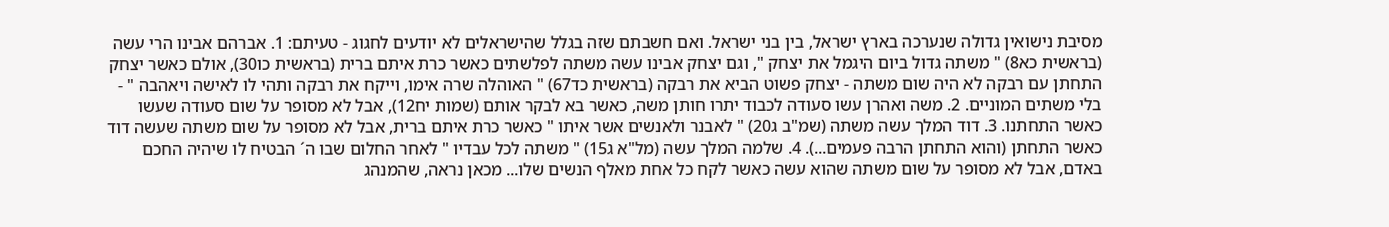מסיבת נישואין גדולה שנערכה בארץ ישראל, בין בני ישראל. ואם חשבתם שזה בגלל שהישראלים לא יודעים לחגוג - טעיתם: 1. אברהם אבינו הרי עשה (בראשית כא8) " משתה גדול ביום היגמל את יצחק ", וגם יצחק אבינו עשה משתה לפלשתים כאשר כרת איתם ברית (בראשית כו30), אולם כאשר יצחק התחתן עם רבקה לא היה שום משתה - יצחק פשוט הביא את רבקה (בראשית כד67) " האוהלה שרה אימו, וייקח את רבקה ותהי לו לאישה ויאהבה " - בלי משתים המוניים. 2. משה ואהרן עשו סעודה לכבוד יתרו חותן משה, כאשר בא לבקר אותם (שמות יח12), אבל לא מסופר על שום סעודה שעשו כאשר התחתנו. 3. דוד המלך עשה משתה (שמ"ב ג20) " לאבנר ולאנשים אשר איתו " כאשר כרת איתם ברית, אבל לא מסופר על שום משתה שעשה דוד כאשר התחתן (והוא התחתן הרבה פעמים...). 4. שלמה המלך עשה (מל"א ג15) " משתה לכל עבדיו " לאחר החלום שבו ה´ הבטיח לו שיהיה החכם באדם, אבל לא מסופר על שום משתה שהוא עשה כאשר לקח כל אחת מאלף הנשים שלו... מכאן נראה, שהמנהג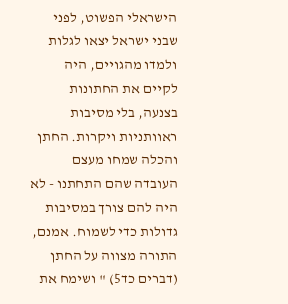הישראלי הפשוט, לפני שבני ישראל יצאו לגלות ולמדו מהגויים, היה לקיים את החתונות בצנעה, בלי מסיבות ראוותניות ויקרות. החתן והכלה שמחו מעצם העובדה שהם התחתנו - לא היה להם צורך במסיבות גדולות כדי לשמוח. אמנם, התורה מצווה על החתן (דברים כד5) " ושימח את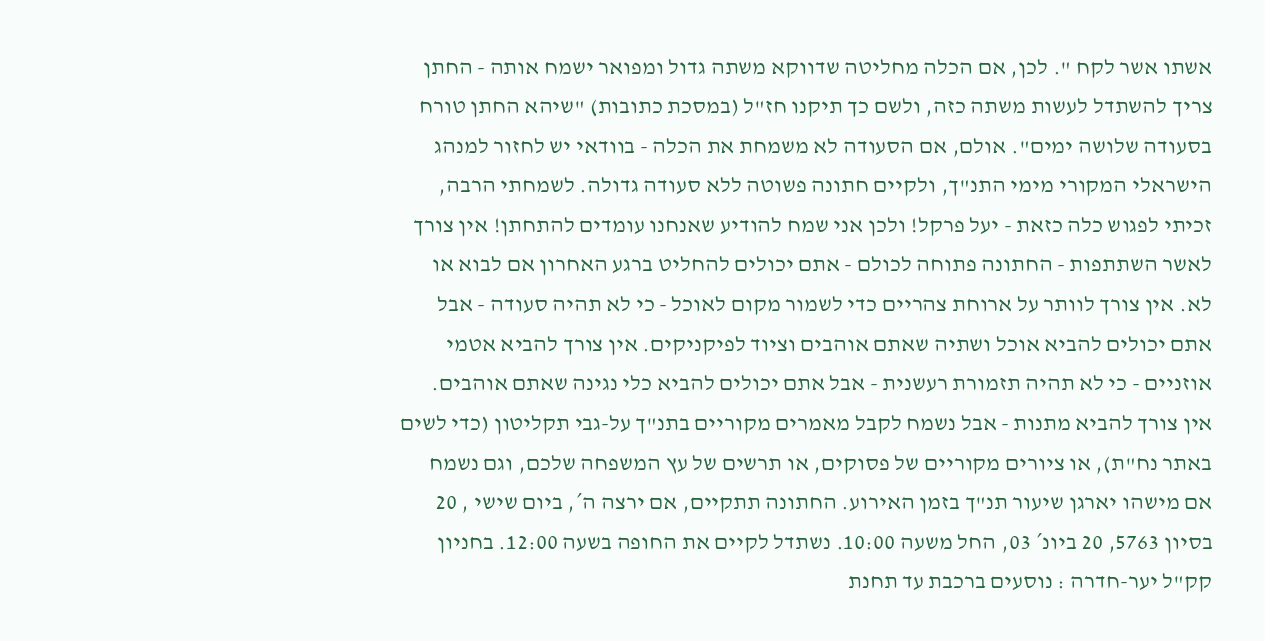אשתו אשר לקח ". לכן, אם הכלה מחליטה שדווקא משתה גדול ומפואר ישמח אותה - החתן צריך להשתדל לעשות משתה כזה, ולשם כך תיקנו חז"ל (במסכת כתובות) "שיהא החתן טורח בסעודה שלושה ימים". אולם, אם הסעודה לא משמחת את הכלה - בוודאי יש לחזור למנהג הישראלי המקורי מימי התנ"ך, ולקיים חתונה פשוטה ללא סעודה גדולה. לשמחתי הרבה, זכיתי לפגוש כלה כזאת - יעל פרקל! ולכן אני שמח להודיע שאנחנו עומדים להתחתן! אין צורך לאשר השתתפות - החתונה פתוחה לכולם - אתם יכולים להחליט ברגע האחרון אם לבוא או לא. אין צורך לוותר על ארוחת צהריים כדי לשמור מקום לאוכל - כי לא תהיה סעודה - אבל אתם יכולים להביא אוכל ושתיה שאתם אוהבים וציוד לפיקניקים. אין צורך להביא אטמי אוזניים - כי לא תהיה תזמורת רעשנית - אבל אתם יכולים להביא כלי נגינה שאתם אוהבים. אין צורך להביא מתנות - אבל נשמח לקבל מאמרים מקוריים בתנ"ך על-גבי תקליטון (כדי לשים באתר נח"ת), או ציורים מקוריים של פסוקים, או תרשים של עץ המשפחה שלכם, וגם נשמח אם מישהו יארגן שיעור תנ"ך בזמן האירוע. החתונה תתקיים, אם ירצה ה´, ביום שישי , 20 בסיון 5763, 20 ביונ´ 03, החל משעה 10:00. נשתדל לקיים את החופה בשעה 12:00. בחניון קק"ל יער-חדרה : נוסעים ברכבת עד תחנת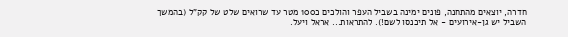חדרה, יוצאים מהתחנה, פונים ימינה בשביל העפר והולכים כ100 מטר עד שרואים שלט של קק"ל (בהמשך השביל יש גן-אירועים - אל תיכנסו לשם!). להתראות... אראל ויעל.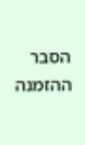הסבר ההזמנה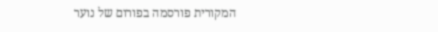המקורית פורסמה בפורום של נוער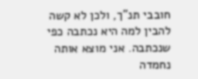חובבי תנ"ך, ולכן לא קשה להבין למה היא נכתבה כפי שנכתבה. אני מוצא אותה נחמדה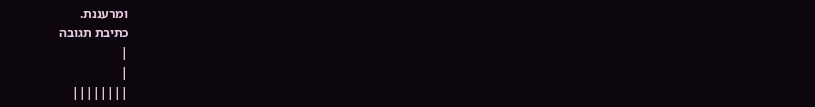ומרעננת.
כתיבת תגובה
|
|
||||||||